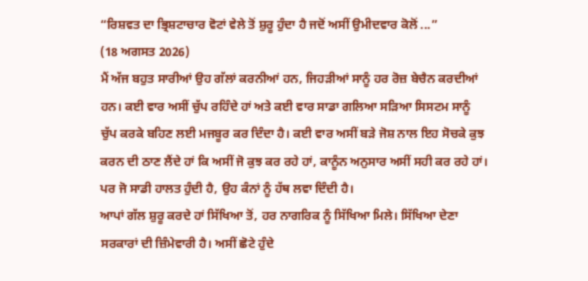“ਰਿਸ਼ਵਤ ਦਾ ਭ੍ਰਿਸ਼ਟਾਚਾਰ ਵੋਟਾਂ ਵੇਲੇ ਤੋਂ ਸ਼ੁਰੂ ਹੁੰਦਾ ਹੈ ਜਦੋਂ ਅਸੀਂ ਉਮੀਦਵਾਰ ਕੋਲੋਂ ...”
(18 ਅਗਸਤ 2026)
ਮੈਂ ਅੱਜ ਬਹੁਤ ਸਾਰੀਆਂ ਉਹ ਗੱਲਾਂ ਕਰਨੀਆਂ ਹਨ, ਜਿਹੜੀਆਂ ਸਾਨੂੰ ਹਰ ਰੋਜ਼ ਬੇਚੈਨ ਕਰਦੀਆਂ ਹਨ। ਕਈ ਵਾਰ ਅਸੀਂ ਚੁੱਪ ਰਹਿੰਦੇ ਹਾਂ ਅਤੇ ਕਈ ਵਾਰ ਸਾਡਾ ਗਲਿਆ ਸੜਿਆ ਸਿਸਟਮ ਸਾਨੂੰ ਚੁੱਪ ਕਰਕੇ ਬਹਿਣ ਲਈ ਮਜਬੂਰ ਕਰ ਦਿੰਦਾ ਹੈ। ਕਈ ਵਾਰ ਅਸੀਂ ਬੜੇ ਜੋਸ਼ ਨਾਲ ਇਹ ਸੋਚਕੇ ਕੁਝ ਕਰਨ ਦੀ ਠਾਣ ਲੈਂਦੇ ਹਾਂ ਕਿ ਅਸੀਂ ਜੋ ਕੁਝ ਕਰ ਰਹੇ ਹਾਂ, ਕਾਨੂੰਨ ਅਨੁਸਾਰ ਅਸੀਂ ਸਹੀ ਕਰ ਰਹੇ ਹਾਂ। ਪਰ ਜੋ ਸਾਡੀ ਹਾਲਤ ਹੁੰਦੀ ਹੈ, ਉਹ ਕੰਨਾਂ ਨੂੰ ਹੱਥ ਲਵਾ ਦਿੰਦੀ ਹੈ।
ਆਪਾਂ ਗੱਲ ਸ਼ੁਰੂ ਕਰਦੇ ਹਾਂ ਸਿੱਖਿਆ ਤੋਂ, ਹਰ ਨਾਗਰਿਕ ਨੂੰ ਸਿੱਖਿਆ ਮਿਲੇ। ਸਿੱਖਿਆ ਦੇਣਾ ਸਰਕਾਰਾਂ ਦੀ ਜ਼ਿੰਮੇਵਾਰੀ ਹੈ। ਅਸੀਂ ਛੋਟੇ ਹੁੰਦੇ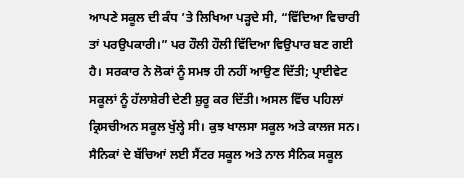ਆਪਣੇ ਸਕੂਲ ਦੀ ਕੰਧ ’ਤੇ ਲਿਖਿਆ ਪੜ੍ਹਦੇ ਸੀ, “ਵਿੱਦਿਆ ਵਿਚਾਰੀ ਤਾਂ ਪਰਉਪਕਾਰੀ।” ਪਰ ਹੌਲੀ ਹੌਲੀ ਵਿੱਦਿਆ ਵਿਉਪਾਰ ਬਣ ਗਈ ਹੈ। ਸਰਕਾਰ ਨੇ ਲੋਕਾਂ ਨੂੰ ਸਮਝ ਹੀ ਨਹੀਂ ਆਉਣ ਦਿੱਤੀ; ਪ੍ਰਾਈਵੇਟ ਸਕੂਲਾਂ ਨੂੰ ਹੱਲਾਸ਼ੇਰੀ ਦੇਣੀ ਸ਼ੁਰੂ ਕਰ ਦਿੱਤੀ। ਅਸਲ ਵਿੱਚ ਪਹਿਲਾਂ ਕ੍ਰਿਸਚੀਅਨ ਸਕੂਲ ਖੁੱਲ੍ਹੇ ਸੀ। ਕੁਝ ਖਾਲਸਾ ਸਕੂਲ ਅਤੇ ਕਾਲਜ ਸਨ। ਸੈਨਿਕਾਂ ਦੇ ਬੱਚਿਆਂ ਲਈ ਸੈਂਟਰ ਸਕੂਲ ਅਤੇ ਨਾਲ ਸੈਨਿਕ ਸਕੂਲ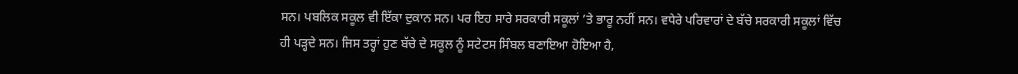ਸਨ। ਪਬਲਿਕ ਸਕੂਲ ਵੀ ਇੱਕਾ ਦੁਕਾਨ ਸਨ। ਪਰ ਇਹ ਸਾਰੇ ਸਰਕਾਰੀ ਸਕੂਲਾਂ ’ਤੇ ਭਾਰੂ ਨਹੀਂ ਸਨ। ਵਧੇਰੇ ਪਰਿਵਾਰਾਂ ਦੇ ਬੱਚੇ ਸਰਕਾਰੀ ਸਕੂਲਾਂ ਵਿੱਚ ਹੀ ਪੜ੍ਹਦੇ ਸਨ। ਜਿਸ ਤਰ੍ਹਾਂ ਹੁਣ ਬੱਚੇ ਦੇ ਸਕੂਲ ਨੂੰ ਸਟੇਟਸ ਸਿੰਬਲ ਬਣਾਇਆ ਹੋਇਆ ਹੈ,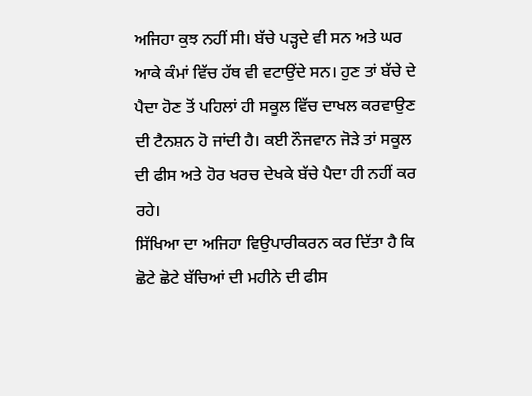ਅਜਿਹਾ ਕੁਝ ਨਹੀਂ ਸੀ। ਬੱਚੇ ਪੜ੍ਹਦੇ ਵੀ ਸਨ ਅਤੇ ਘਰ ਆਕੇ ਕੰਮਾਂ ਵਿੱਚ ਹੱਥ ਵੀ ਵਟਾਉਂਦੇ ਸਨ। ਹੁਣ ਤਾਂ ਬੱਚੇ ਦੇ ਪੈਦਾ ਹੋਣ ਤੋਂ ਪਹਿਲਾਂ ਹੀ ਸਕੂਲ ਵਿੱਚ ਦਾਖਲ ਕਰਵਾਉਣ ਦੀ ਟੈਨਸ਼ਨ ਹੋ ਜਾਂਦੀ ਹੈ। ਕਈ ਨੌਜਵਾਨ ਜੋੜੇ ਤਾਂ ਸਕੂਲ ਦੀ ਫੀਸ ਅਤੇ ਹੋਰ ਖਰਚ ਦੇਖਕੇ ਬੱਚੇ ਪੈਦਾ ਹੀ ਨਹੀਂ ਕਰ ਰਹੇ।
ਸਿੱਖਿਆ ਦਾ ਅਜਿਹਾ ਵਿਉਪਾਰੀਕਰਨ ਕਰ ਦਿੱਤਾ ਹੈ ਕਿ ਛੋਟੇ ਛੋਟੇ ਬੱਚਿਆਂ ਦੀ ਮਹੀਨੇ ਦੀ ਫੀਸ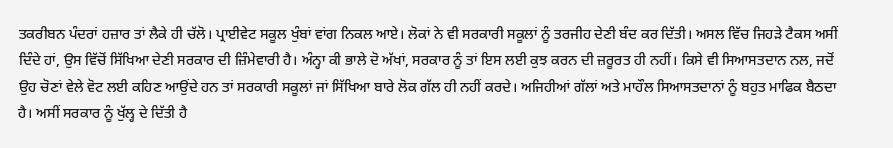ਤਕਰੀਬਨ ਪੰਦਰਾਂ ਹਜ਼ਾਰ ਤਾਂ ਲੈਕੇ ਹੀ ਚੱਲੋ। ਪ੍ਰਾਈਵੇਟ ਸਕੂਲ ਖੁੰਬਾਂ ਵਾਂਗ ਨਿਕਲ ਆਏ। ਲੋਕਾਂ ਨੇ ਵੀ ਸਰਕਾਰੀ ਸਕੂਲਾਂ ਨੂੰ ਤਰਜੀਹ ਦੇਣੀ ਬੰਦ ਕਰ ਦਿੱਤੀ। ਅਸਲ ਵਿੱਚ ਜਿਹੜੇ ਟੈਕਸ ਅਸੀਂ ਦਿੰਦੇ ਹਾਂ, ਉਸ ਵਿੱਚੋਂ ਸਿੱਖਿਆ ਦੇਣੀ ਸਰਕਾਰ ਦੀ ਜ਼ਿੰਮੇਵਾਰੀ ਹੈ। ਅੰਨ੍ਹਾ ਕੀ ਭਾਲੇ ਦੋ ਅੱਖਾਂ, ਸਰਕਾਰ ਨੂੰ ਤਾਂ ਇਸ ਲਈ ਕੁਝ ਕਰਨ ਦੀ ਜ਼ਰੂਰਤ ਹੀ ਨਹੀਂ। ਕਿਸੇ ਵੀ ਸਿਆਸਤਦਾਨ ਨਲ, ਜਦੋਂ ਉਹ ਚੋਣਾਂ ਵੇਲੇ ਵੋਟ ਲਈ ਕਹਿਣ ਆਉਂਦੇ ਹਨ ਤਾਂ ਸਰਕਾਰੀ ਸਕੂਲਾਂ ਜਾਂ ਸਿੱਖਿਆ ਬਾਰੇ ਲੋਕ ਗੱਲ ਹੀ ਨਹੀਂ ਕਰਦੇ। ਅਜਿਹੀਆਂ ਗੱਲਾਂ ਅਤੇ ਮਾਹੌਲ ਸਿਆਸਤਦਾਨਾਂ ਨੂੰ ਬਹੁਤ ਮਾਫਿਕ ਬੈਠਦਾ ਹੈ। ਅਸੀਂ ਸਰਕਾਰ ਨੂੰ ਖੁੱਲ੍ਹ ਦੇ ਦਿੱਤੀ ਹੈ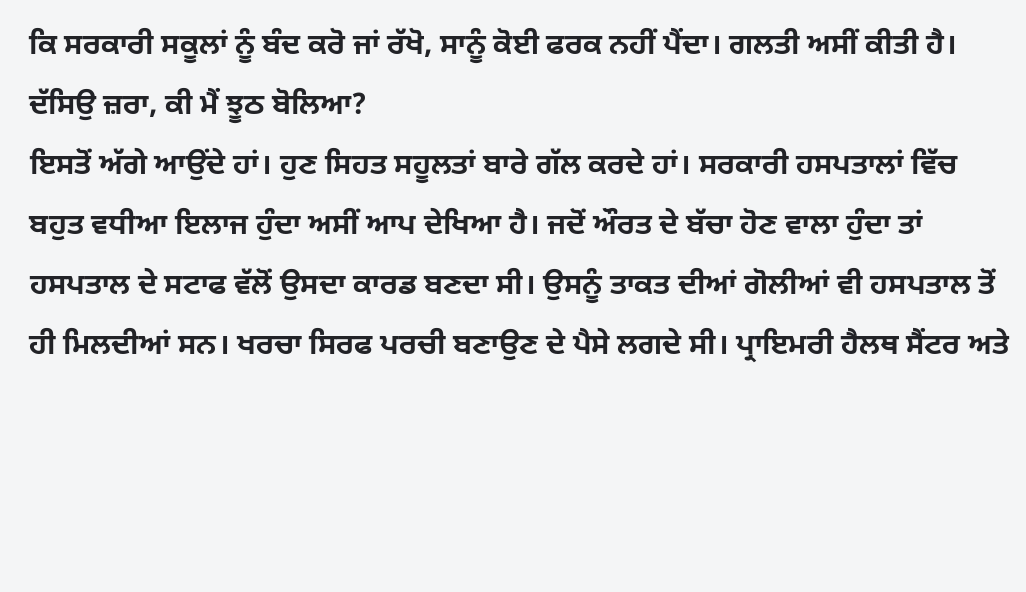ਕਿ ਸਰਕਾਰੀ ਸਕੂਲਾਂ ਨੂੰ ਬੰਦ ਕਰੋ ਜਾਂ ਰੱਖੋ, ਸਾਨੂੰ ਕੋਈ ਫਰਕ ਨਹੀਂ ਪੈਂਦਾ। ਗਲਤੀ ਅਸੀਂ ਕੀਤੀ ਹੈ। ਦੱਸਿਉ ਜ਼ਰਾ, ਕੀ ਮੈਂ ਝੂਠ ਬੋਲਿਆ?
ਇਸਤੋਂ ਅੱਗੇ ਆਉਂਦੇ ਹਾਂ। ਹੁਣ ਸਿਹਤ ਸਹੂਲਤਾਂ ਬਾਰੇ ਗੱਲ ਕਰਦੇ ਹਾਂ। ਸਰਕਾਰੀ ਹਸਪਤਾਲਾਂ ਵਿੱਚ ਬਹੁਤ ਵਧੀਆ ਇਲਾਜ ਹੁੰਦਾ ਅਸੀਂ ਆਪ ਦੇਖਿਆ ਹੈ। ਜਦੋਂ ਔਰਤ ਦੇ ਬੱਚਾ ਹੋਣ ਵਾਲਾ ਹੁੰਦਾ ਤਾਂ ਹਸਪਤਾਲ ਦੇ ਸਟਾਫ ਵੱਲੋਂ ਉਸਦਾ ਕਾਰਡ ਬਣਦਾ ਸੀ। ਉਸਨੂੰ ਤਾਕਤ ਦੀਆਂ ਗੋਲੀਆਂ ਵੀ ਹਸਪਤਾਲ ਤੋਂ ਹੀ ਮਿਲਦੀਆਂ ਸਨ। ਖਰਚਾ ਸਿਰਫ ਪਰਚੀ ਬਣਾਉਣ ਦੇ ਪੈਸੇ ਲਗਦੇ ਸੀ। ਪ੍ਰਾਇਮਰੀ ਹੈਲਥ ਸੈਂਟਰ ਅਤੇ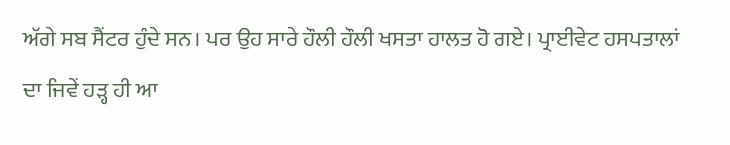ਅੱਗੇ ਸਬ ਸੈਂਟਰ ਹੁੰਦੇ ਸਨ। ਪਰ ਉਹ ਸਾਰੇ ਹੌਲੀ ਹੌਲੀ ਖਸਤਾ ਹਾਲਤ ਹੋ ਗਏ। ਪ੍ਰਾਈਵੇਟ ਹਸਪਤਾਲਾਂ ਦਾ ਜਿਵੇਂ ਹੜ੍ਹ ਹੀ ਆ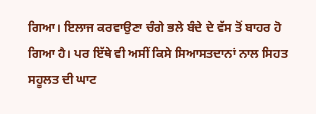ਗਿਆ। ਇਲਾਜ ਕਰਵਾਉਣਾ ਚੰਗੇ ਭਲੇ ਬੰਦੇ ਦੇ ਵੱਸ ਤੋਂ ਬਾਹਰ ਹੋ ਗਿਆ ਹੈ। ਪਰ ਇੱਥੇ ਵੀ ਅਸੀਂ ਕਿਸੇ ਸਿਆਸਤਦਾਨਾਂ ਨਾਲ ਸਿਹਤ ਸਹੂਲਤ ਦੀ ਘਾਟ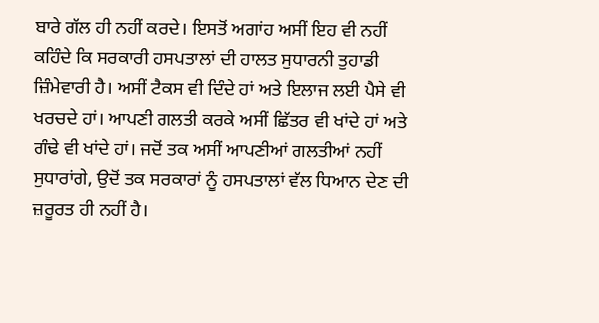ਬਾਰੇ ਗੱਲ ਹੀ ਨਹੀਂ ਕਰਦੇ। ਇਸਤੋਂ ਅਗਾਂਹ ਅਸੀਂ ਇਹ ਵੀ ਨਹੀਂ ਕਹਿੰਦੇ ਕਿ ਸਰਕਾਰੀ ਹਸਪਤਾਲਾਂ ਦੀ ਹਾਲਤ ਸੁਧਾਰਨੀ ਤੁਹਾਡੀ ਜ਼ਿੰਮੇਵਾਰੀ ਹੈ। ਅਸੀਂ ਟੈਕਸ ਵੀ ਦਿੰਦੇ ਹਾਂ ਅਤੇ ਇਲਾਜ ਲਈ ਪੈਸੇ ਵੀ ਖਰਚਦੇ ਹਾਂ। ਆਪਣੀ ਗਲਤੀ ਕਰਕੇ ਅਸੀਂ ਛਿੱਤਰ ਵੀ ਖਾਂਦੇ ਹਾਂ ਅਤੇ ਗੰਢੇ ਵੀ ਖਾਂਦੇ ਹਾਂ। ਜਦੋਂ ਤਕ ਅਸੀਂ ਆਪਣੀਆਂ ਗਲਤੀਆਂ ਨਹੀਂ ਸੁਧਾਰਾਂਗੇ, ਉਦੋਂ ਤਕ ਸਰਕਾਰਾਂ ਨੂੰ ਹਸਪਤਾਲਾਂ ਵੱਲ ਧਿਆਨ ਦੇਣ ਦੀ ਜ਼ਰੂਰਤ ਹੀ ਨਹੀਂ ਹੈ।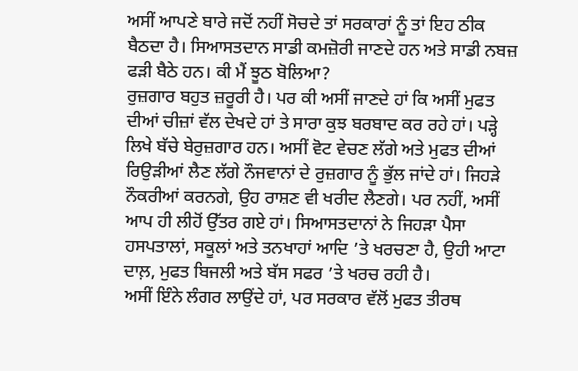ਅਸੀਂ ਆਪਣੇ ਬਾਰੇ ਜਦੋਂ ਨਹੀਂ ਸੋਚਦੇ ਤਾਂ ਸਰਕਾਰਾਂ ਨੂੰ ਤਾਂ ਇਹ ਠੀਕ ਬੈਠਦਾ ਹੈ। ਸਿਆਸਤਦਾਨ ਸਾਡੀ ਕਮਜ਼ੋਰੀ ਜਾਣਦੇ ਹਨ ਅਤੇ ਸਾਡੀ ਨਬਜ਼ ਫੜੀ ਬੈਠੇ ਹਨ। ਕੀ ਮੈਂ ਝੂਠ ਬੋਲਿਆ?
ਰੁਜ਼ਗਾਰ ਬਹੁਤ ਜ਼ਰੂਰੀ ਹੈ। ਪਰ ਕੀ ਅਸੀਂ ਜਾਣਦੇ ਹਾਂ ਕਿ ਅਸੀਂ ਮੁਫਤ ਦੀਆਂ ਚੀਜ਼ਾਂ ਵੱਲ ਦੇਖਦੇ ਹਾਂ ਤੇ ਸਾਰਾ ਕੁਝ ਬਰਬਾਦ ਕਰ ਰਹੇ ਹਾਂ। ਪੜ੍ਹੇ ਲਿਖੇ ਬੱਚੇ ਬੇਰੁਜ਼ਗਾਰ ਹਨ। ਅਸੀਂ ਵੋਟ ਵੇਚਣ ਲੱਗੇ ਅਤੇ ਮੁਫਤ ਦੀਆਂ ਰਿਉੜੀਆਂ ਲੈਣ ਲੱਗੇ ਨੌਜਵਾਨਾਂ ਦੇ ਰੁਜ਼ਗਾਰ ਨੂੰ ਭੁੱਲ ਜਾਂਦੇ ਹਾਂ। ਜਿਹੜੇ ਨੌਕਰੀਆਂ ਕਰਨਗੇ, ਉਹ ਰਾਸ਼ਣ ਵੀ ਖਰੀਦ ਲੈਣਗੇ। ਪਰ ਨਹੀਂ, ਅਸੀਂ ਆਪ ਹੀ ਲੀਹੋਂ ਉੱਤਰ ਗਏ ਹਾਂ। ਸਿਆਸਤਦਾਨਾਂ ਨੇ ਜਿਹੜਾ ਪੈਸਾ ਹਸਪਤਾਲਾਂ, ਸਕੂਲਾਂ ਅਤੇ ਤਨਖਾਹਾਂ ਆਦਿ ’ਤੇ ਖਰਚਣਾ ਹੈ, ਉਹੀ ਆਟਾ ਦਾਲ਼, ਮੁਫਤ ਬਿਜਲੀ ਅਤੇ ਬੱਸ ਸਫਰ ’ਤੇ ਖਰਚ ਰਹੀ ਹੈ।
ਅਸੀਂ ਇੰਨੇ ਲੰਗਰ ਲਾਉਂਦੇ ਹਾਂ, ਪਰ ਸਰਕਾਰ ਵੱਲੋਂ ਮੁਫਤ ਤੀਰਥ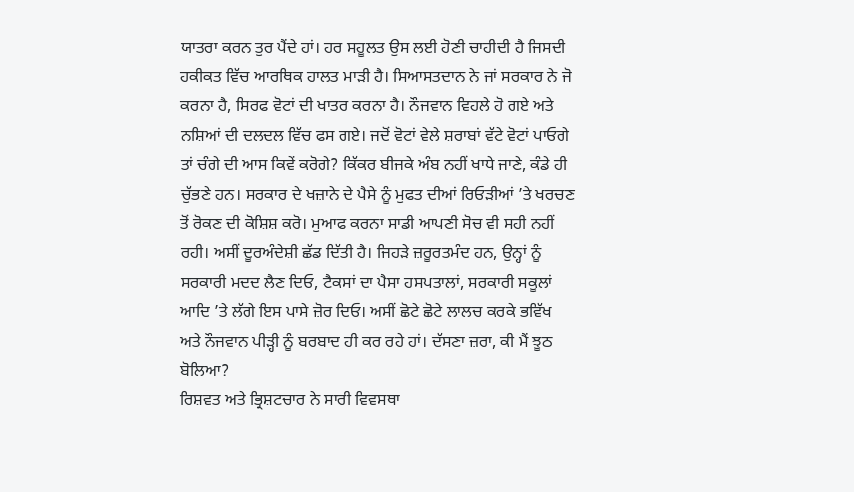ਯਾਤਰਾ ਕਰਨ ਤੁਰ ਪੈਂਦੇ ਹਾਂ। ਹਰ ਸਹੂਲਤ ਉਸ ਲਈ ਹੋਣੀ ਚਾਹੀਦੀ ਹੈ ਜਿਸਦੀ ਹਕੀਕਤ ਵਿੱਚ ਆਰਥਿਕ ਹਾਲਤ ਮਾੜੀ ਹੈ। ਸਿਆਸਤਦਾਨ ਨੇ ਜਾਂ ਸਰਕਾਰ ਨੇ ਜੋ ਕਰਨਾ ਹੈ, ਸਿਰਫ ਵੋਟਾਂ ਦੀ ਖਾਤਰ ਕਰਨਾ ਹੈ। ਨੌਜਵਾਨ ਵਿਹਲੇ ਹੋ ਗਏ ਅਤੇ ਨਸ਼ਿਆਂ ਦੀ ਦਲਦਲ ਵਿੱਚ ਫਸ ਗਏ। ਜਦੋਂ ਵੋਟਾਂ ਵੇਲੇ ਸ਼ਰਾਬਾਂ ਵੱਟੇ ਵੋਟਾਂ ਪਾਓਗੇ ਤਾਂ ਚੰਗੇ ਦੀ ਆਸ ਕਿਵੇਂ ਕਰੋਗੇ? ਕਿੱਕਰ ਬੀਜਕੇ ਅੰਬ ਨਹੀਂ ਖਾਧੇ ਜਾਣੇ, ਕੰਡੇ ਹੀ ਚੁੱਭਣੇ ਹਨ। ਸਰਕਾਰ ਦੇ ਖਜ਼ਾਨੇ ਦੇ ਪੈਸੇ ਨੂੰ ਮੁਫਤ ਦੀਆਂ ਰਿਓੜੀਆਂ ’ਤੇ ਖਰਚਣ ਤੋਂ ਰੋਕਣ ਦੀ ਕੋਸ਼ਿਸ਼ ਕਰੋ। ਮੁਆਫ ਕਰਨਾ ਸਾਡੀ ਆਪਣੀ ਸੋਚ ਵੀ ਸਹੀ ਨਹੀਂ ਰਹੀ। ਅਸੀਂ ਦੂਰਅੰਦੇਸ਼ੀ ਛੱਡ ਦਿੱਤੀ ਹੈ। ਜਿਹੜੇ ਜ਼ਰੂਰਤਮੰਦ ਹਨ, ਉਨ੍ਹਾਂ ਨੂੰ ਸਰਕਾਰੀ ਮਦਦ ਲੈਣ ਦਿਓ, ਟੈਕਸਾਂ ਦਾ ਪੈਸਾ ਹਸਪਤਾਲਾਂ, ਸਰਕਾਰੀ ਸਕੂਲਾਂ ਆਦਿ ’ਤੇ ਲੱਗੇ ਇਸ ਪਾਸੇ ਜ਼ੋਰ ਦਿਓ। ਅਸੀਂ ਛੋਟੇ ਛੋਟੇ ਲਾਲਚ ਕਰਕੇ ਭਵਿੱਖ ਅਤੇ ਨੌਜਵਾਨ ਪੀੜ੍ਹੀ ਨੂੰ ਬਰਬਾਦ ਹੀ ਕਰ ਰਹੇ ਹਾਂ। ਦੱਸਣਾ ਜ਼ਰਾ, ਕੀ ਮੈਂ ਝੂਠ ਬੋਲਿਆ?
ਰਿਸ਼ਵਤ ਅਤੇ ਭ੍ਰਿਸ਼ਟਚਾਰ ਨੇ ਸਾਰੀ ਵਿਵਸਥਾ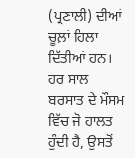(ਪ੍ਰਣਾਲੀ) ਦੀਆਂ ਚੂਲ਼ਾਂ ਹਿਲਾ ਦਿੱਤੀਆਂ ਹਨ। ਹਰ ਸਾਲ ਬਰਸਾਤ ਦੇ ਮੌਸਮ ਵਿੱਚ ਜੋ ਹਾਲਤ ਹੁੰਦੀ ਹੈ, ਉਸਤੋਂ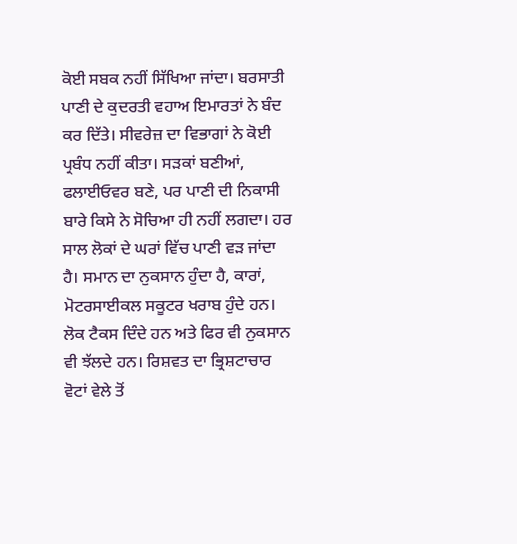ਕੋਈ ਸਬਕ ਨਹੀਂ ਸਿੱਖਿਆ ਜਾਂਦਾ। ਬਰਸਾਤੀ ਪਾਣੀ ਦੇ ਕੁਦਰਤੀ ਵਹਾਅ ਇਮਾਰਤਾਂ ਨੇ ਬੰਦ ਕਰ ਦਿੱਤੇ। ਸੀਵਰੇਜ਼ ਦਾ ਵਿਭਾਗਾਂ ਨੇ ਕੋਈ ਪ੍ਰਬੰਧ ਨਹੀਂ ਕੀਤਾ। ਸੜਕਾਂ ਬਣੀਆਂ, ਫਲਾਈਓਵਰ ਬਣੇ, ਪਰ ਪਾਣੀ ਦੀ ਨਿਕਾਸੀ ਬਾਰੇ ਕਿਸੇ ਨੇ ਸੋਚਿਆ ਹੀ ਨਹੀਂ ਲਗਦਾ। ਹਰ ਸਾਲ ਲੋਕਾਂ ਦੇ ਘਰਾਂ ਵਿੱਚ ਪਾਣੀ ਵੜ ਜਾਂਦਾ ਹੈ। ਸਮਾਨ ਦਾ ਨੁਕਸਾਨ ਹੁੰਦਾ ਹੈ, ਕਾਰਾਂ, ਮੋਟਰਸਾਈਕਲ ਸਕੂਟਰ ਖਰਾਬ ਹੁੰਦੇ ਹਨ। ਲੋਕ ਟੈਕਸ ਦਿੰਦੇ ਹਨ ਅਤੇ ਫਿਰ ਵੀ ਨੁਕਸਾਨ ਵੀ ਝੱਲਦੇ ਹਨ। ਰਿਸ਼ਵਤ ਦਾ ਭ੍ਰਿਸ਼ਟਾਚਾਰ ਵੋਟਾਂ ਵੇਲੇ ਤੋਂ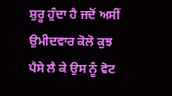ਸ਼ੁਰੂ ਹੁੰਦਾ ਹੈ ਜਦੋਂ ਅਸੀਂ ਉਮੀਦਵਾਰ ਕੋਲੋ ਕੁਝ ਪੈਸੇ ਲੈ ਕੇ ਉਸ ਨੂੰ ਵੋਟ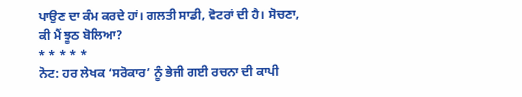ਪਾਉਣ ਦਾ ਕੰਮ ਕਰਦੇ ਹਾਂ। ਗਲਤੀ ਸਾਡੀ, ਵੋਟਰਾਂ ਦੀ ਹੈ। ਸੋਚਣਾ, ਕੀ ਮੈਂ ਝੂਠ ਬੋਲਿਆ?
* * * * *
ਨੋਟ: ਹਰ ਲੇਖਕ ‘ਸਰੋਕਾਰ’ ਨੂੰ ਭੇਜੀ ਗਈ ਰਚਨਾ ਦੀ ਕਾਪੀ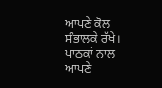ਆਪਣੇ ਕੋਲ ਸੰਭਾਲਕੇ ਰੱਖੇ।
ਪਾਠਕਾਂ ਨਾਲ ਆਪਣੇ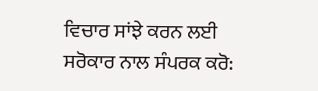ਵਿਚਾਰ ਸਾਂਝੇ ਕਰਨ ਲਈ ਸਰੋਕਾਰ ਨਾਲ ਸੰਪਰਕ ਕਰੋ: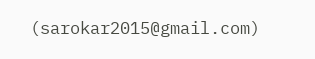(sarokar2015@gmail.com)